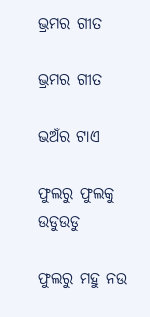ଭ୍ରମର ଗୀତ

ଭ୍ରମର ଗୀତ

ଭଅଁର ଟାଏ

ଫୁଲରୁ ଫୁଲକୁ ଉଡୁଉଡୁ

ଫୁଲରୁ ମହୁ ନଉ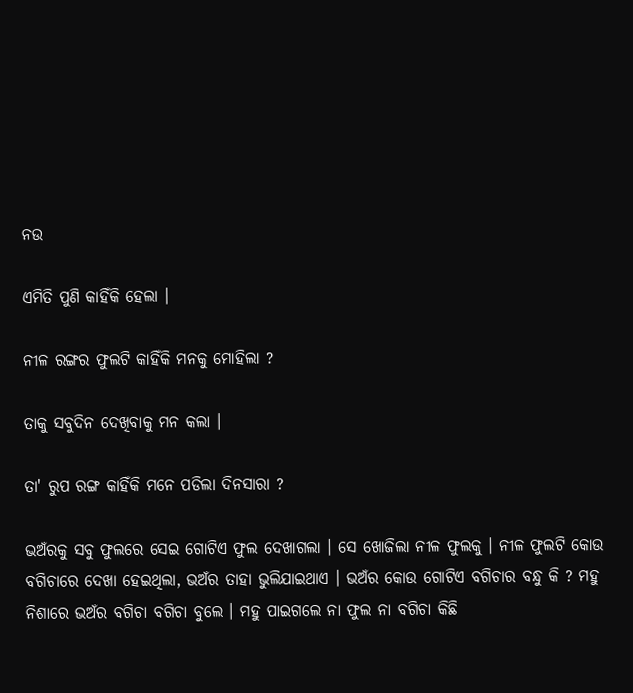ନଉ

ଏମିତି ପୁଣି କାହିଁକି ହେଲା ।

ନୀଳ ରଙ୍ଗର ଫୁଲଟି କାହିଁକି ମନକୁ ମୋହିଲା ?

ତାକୁ ସବୁଦିନ ଦେଖିବାକୁ ମନ କଲା ।

ତା' ରୁପ ରଙ୍ଗ କାହିଁକି ମନେ ପଡିଲା ଦିନସାରା ?

ଭଅଁରକୁ ସବୁ ଫୁଲରେ ସେଇ ଗୋଟିଏ ଫୁଲ ଦେଖାଗଲା । ସେ ଖୋଜିଲା ନୀଳ ଫୁଲକୁ । ନୀଳ ଫୁଲଟି କୋଉ ବଗିଚାରେ ଦେଖା ହେଇଥିଲା, ଭଅଁର ତାହା ଭୁଲିଯାଇଥାଏ । ଭଅଁର କୋଉ ଗୋଟିଏ ବଗିଚାର ବନ୍ଧୁ କି ? ମହୁ ନିଶାରେ ଭଅଁର ବଗିଚା ବଗିଚା ବୁଲେ । ମହୁ ପାଇଗଲେ ନା ଫୁଲ ନା ବଗିଚା କିଛି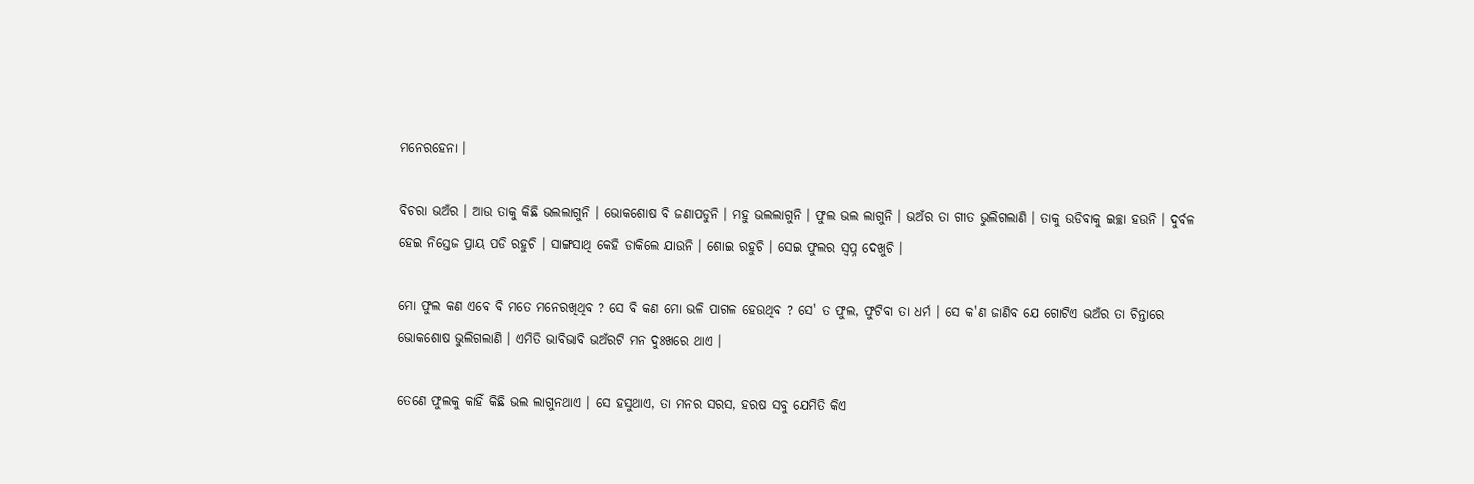ମନେରହେନା ।

ବିଚରା ଭଅଁର । ଆଉ ତାକୁ କିଛି ଭଲଲାଗୁନି । ଭୋକଶୋଷ ବି ଜଣାପଡୁନି । ମହୁ ଭଲଲାଗୁନି । ଫୁଲ ଭଲ ଲାଗୁନି । ଭଅଁର ତା ଗୀତ ଭୁଲିଗଲାଣି । ତାକୁ ଉଡିବାକୁ ଇଚ୍ଛା ହଉନି । ଦୁର୍ବଳ ହେଇ ନିସ୍ତେଜ ପ୍ରାୟ ପଡି ରହୁଚି । ସାଙ୍ଗସାଥି କେହି ଡାକିଲେ ଯାଉନି । ଶୋଇ ରହୁଚି । ସେଇ ଫୁଲର ସ୍ବପ୍ନ ଦେଖୁଚି ।

ମୋ ଫୁଲ କଣ ଏବେ ବି ମତେ ମନେରଖିଥିବ ? ସେ ବି କଣ ମୋ ଭଳି ପାଗଳ ହେଉଥିବ ? ସେ' ତ ଫୁଲ, ଫୁଟିବା ତା ଧର୍ମ । ସେ କ'ଣ ଜାଣିବ ଯେ ଗୋଟିଏ ଭଅଁର ତା ଚିନ୍ତାରେ ଭୋକଶୋଷ ଭୁଲିଗଲାଣି । ଏମିତି ଭାବିଭାବି ଭଅଁରଟି ମନ ଦୁଃଖରେ ଥାଏ ।

ତେଣେ ଫୁଲକୁ କାହିଁ କିଛି ଭଲ ଲାଗୁନଥାଏ । ସେ ହସୁଥାଏ, ତା ମନର ସରସ, ହରଷ ସବୁ ଯେମିତି କିଏ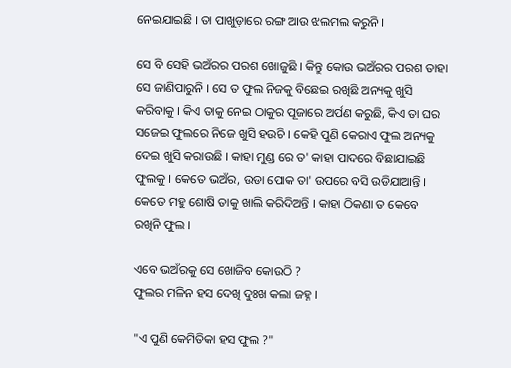ନେଇଯାଇଛି । ତା ପାଖୁଡ଼ାରେ ରଙ୍ଗ ଆଉ ଝଲମଲ କରୁନି ।

ସେ ବି ସେହି ଭଅଁରର ପରଶ ଖୋଜୁଛି । କିନ୍ତୁ କୋଉ ଭଅଁରର ପରଶ ତାହା ସେ ଜାଣିପାରୁନି । ସେ ତ ଫୁଲ ନିଜକୁ ବିଛେଇ ରଖିଛି ଅନ୍ୟକୁ ଖୁସି କରିବାକୁ । କିଏ ତାକୁ ନେଇ ଠାକୁର ପୂଜାରେ ଅର୍ପଣ କରୁଛି, କିଏ ତା ଘର ସଜେଇ ଫୁଲରେ ନିଜେ ଖୁସି ହଉଚି । କେହି ପୁଣି କେରାଏ ଫୁଲ ଅନ୍ୟକୁ ଦେଇ ଖୁସି କରାଉଛି । କାହା ମୁଣ୍ଡ ରେ ତ' କାହା ପାଦରେ ବିଛାଯାଇଛି ଫୁଲକୁ । କେତେ ଭଅଁର, ଉଡା ପୋକ ତା' ଉପରେ ବସି ଉଡିଯାଆନ୍ତି । କେତେ ମହୁ ଶୋଷି ତାକୁ ଖାଲି କରିଦିଅନ୍ତି । କାହା ଠିକଣା ତ କେବେ ରଖିନି ଫୁଲ ।

ଏବେ ଭଅଁରକୁ ସେ ଖୋଜିବ କୋଉଠି ?
ଫୁଲର ମଳିନ ହସ ଦେଖି ଦୁଃଖ କଲା ଜହ୍ନ ।

"ଏ ପୁଣି କେମିତିକା ହସ ଫୁଲ ?"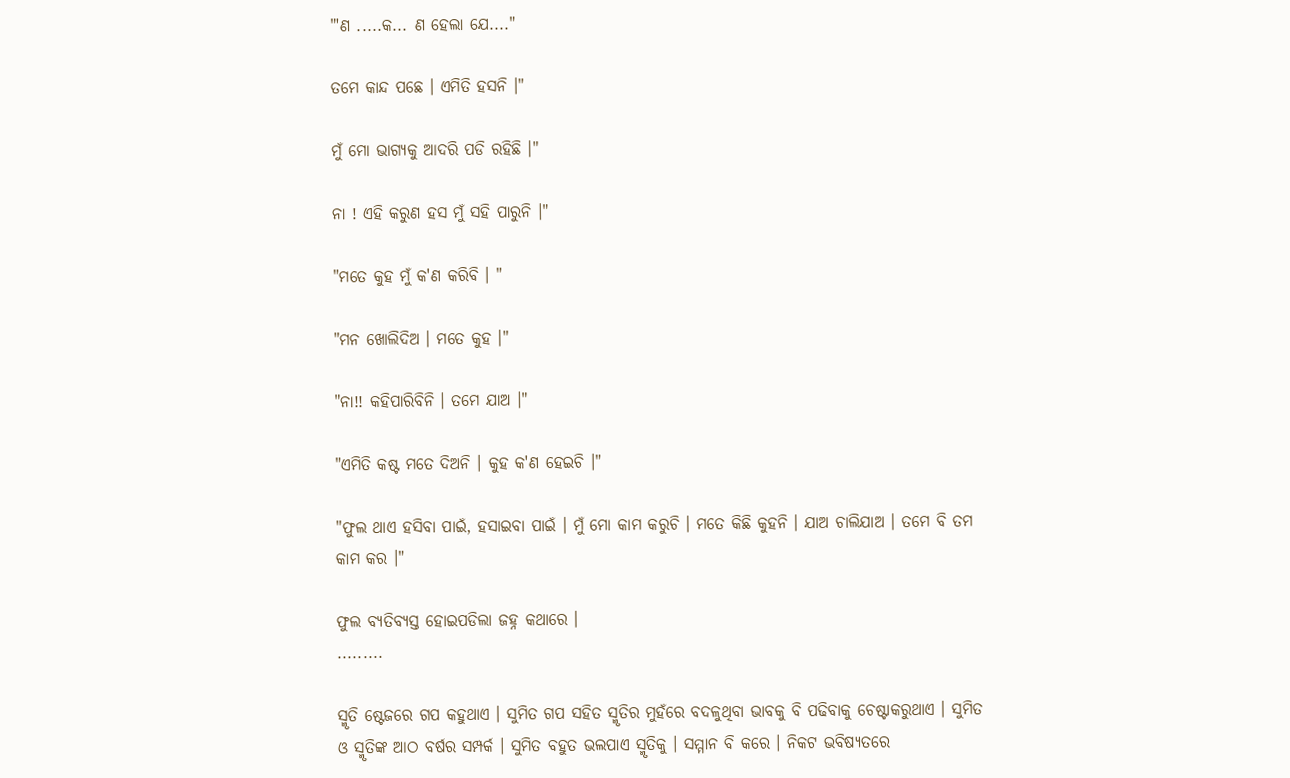"'ଣ .....କ... ଣ ହେଲା ଯେ...."

ତମେ କାନ୍ଦ ପଛେ । ଏମିତି ହସନି ।"

ମୁଁ ମୋ ଭାଗ୍ୟକୁ ଆଦରି ପଡି ରହିଛି ।"

ନା ! ଏହି କରୁଣ ହସ ମୁଁ ସହି ପାରୁନି ।"

"ମତେ କୁହ ମୁଁ କ'ଣ କରିବି । "

"ମନ ଖୋଲିଦିଅ । ମତେ କୁହ ।"

"ନା!! କହିପାରିବିନି । ତମେ ଯାଅ ।"

"ଏମିତି କଷ୍ଟ ମତେ ଦିଅନି । କୁହ କ'ଣ ହେଇଚି ।"

"ଫୁଲ ଥାଏ ହସିବା ପାଇଁ, ହସାଇବା ପାଇଁ । ମୁଁ ମୋ କାମ କରୁଚି । ମତେ କିଛି କୁହନି । ଯାଅ ଚାଲିଯାଅ । ତମେ ବି ତମ କାମ କର ।"

ଫୁଲ ବ୍ୟତିବ୍ୟସ୍ତ ହୋଇପଡିଲା ଜହ୍ନ କଥାରେ ।
.........

ସ୍ମୃତି ଷ୍ଟେଜରେ ଗପ କହୁଥାଏ । ସୁମିତ ଗପ ସହିତ ସ୍ମୃତିର ମୁହଁରେ ବଦଳୁଥିବା ଭାବକୁ ବି ପଢିବାକୁ ଚେଷ୍ଟାକରୁଥାଏ । ସୁମିତ ଓ ସ୍ମୃତିଙ୍କ ଆଠ ବର୍ଷର ସମ୍ପର୍କ । ସୁମିତ ବହୁତ ଭଲପାଏ ସ୍ମୃତିକୁ । ସମ୍ମାନ ବି କରେ । ନିକଟ ଭବିଷ୍ୟତରେ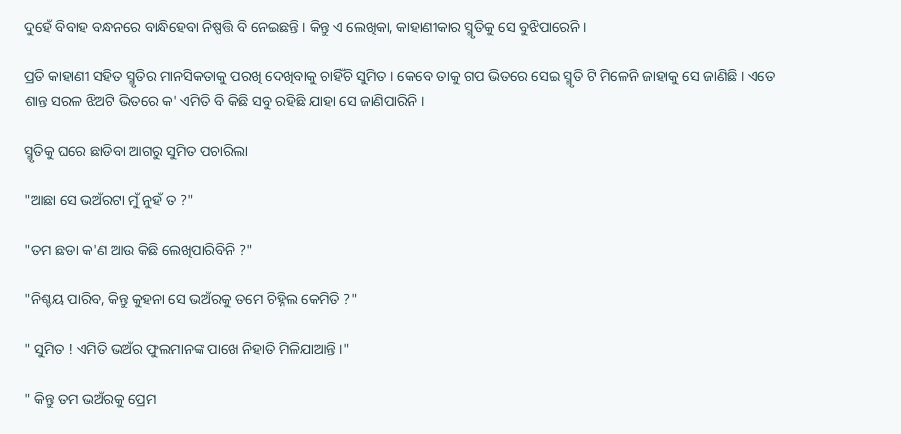ଦୁହେଁ ବିବାହ ବନ୍ଧନରେ ବାନ୍ଧିହେବା ନିଷ୍ପତ୍ତି ବି ନେଇଛନ୍ତି । କିନ୍ତୁ ଏ ଲେଖିକା, କାହାଣୀକାର ସ୍ମୃତିକୁ ସେ ବୁଝିପାରେନି ।

ପ୍ରତି କାହାଣୀ ସହିତ ସ୍ମୃତିର ମାନସିକତାକୁ ପରଖି ଦେଖିବାକୁ ଚାହିଁଚି ସୁମିତ । କେବେ ତାକୁ ଗପ ଭିତରେ ସେଇ ସ୍ମୃତି ଟି ମିଳେନି ଜାହାକୁ ସେ ଜାଣିଛି । ଏତେ ଶାନ୍ତ ସରଳ ଝିଅଟି ଭିତରେ କ' ଏମିତି ବି କିଛି ସବୁ ରହିଛି ଯାହା ସେ ଜାଣିପାରିନି ।

ସ୍ମୃତିକୁ ଘରେ ଛାଡିବା ଆଗରୁ ସୁମିତ ପଚାରିଲା

"ଆଛା ସେ ଭଅଁରଟା ମୁଁ ନୁହଁ ତ ?"

"ତମ ଛଡା କ'ଣ ଆଉ କିଛି ଲେଖିପାରିବିନି ?"

"ନିଶ୍ଚୟ ପାରିବ, କିନ୍ତୁ କୁହନା ସେ ଭଅଁରକୁ ତମେ ଚିହ୍ନିଲ କେମିତି ?"

" ସୁମିତ ! ଏମିତି ଭଅଁର ଫୁଲମାନଙ୍କ ପାଖେ ନିହାତି ମିଳିଯାଆନ୍ତି ।"

" କିନ୍ତୁ ତମ ଭଅଁରକୁ ପ୍ରେମ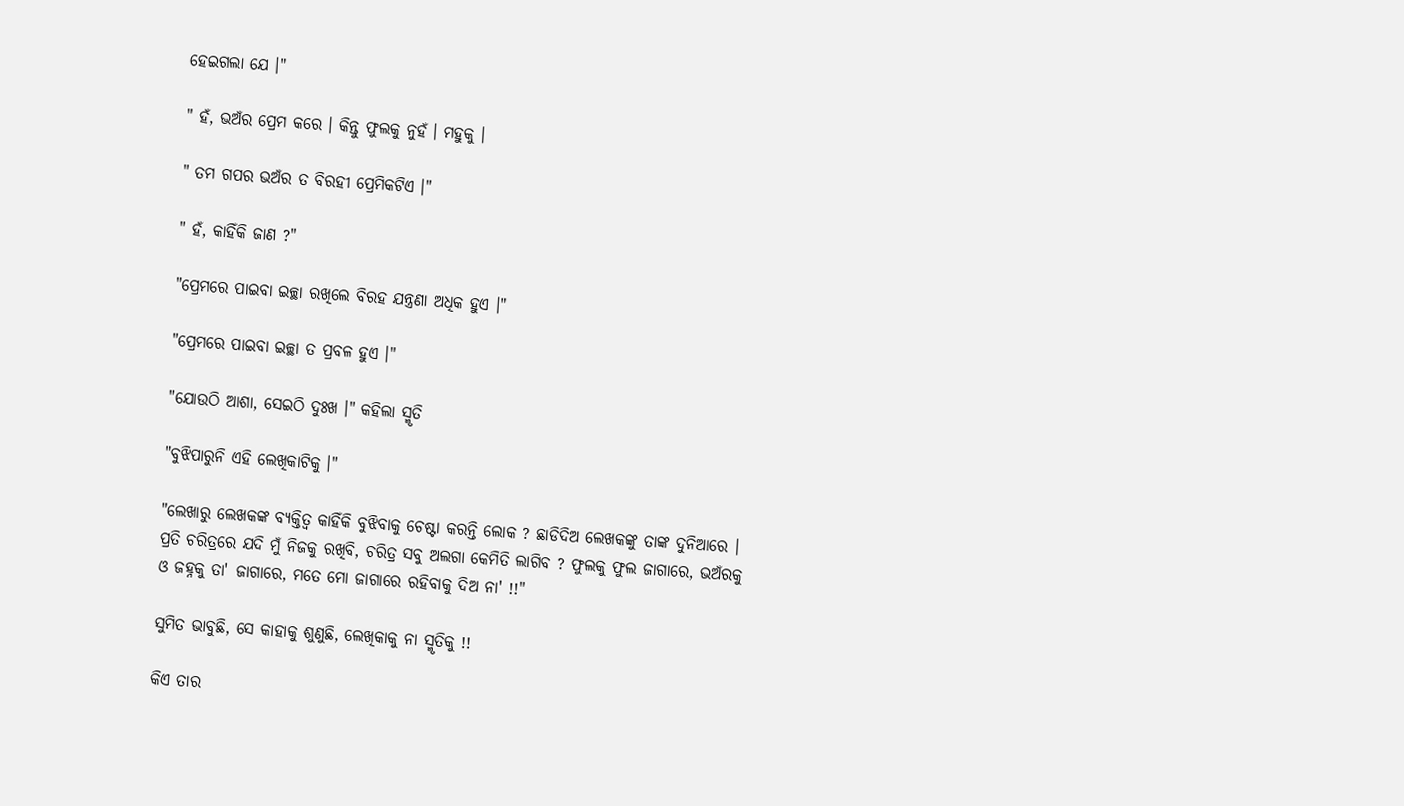ହେଇଗଲା ଯେ ।"

" ହଁ, ଭଅଁର ପ୍ରେମ କରେ । କିନ୍ତୁ ଫୁଲକୁ ନୁହଁ । ମହୁକୁ ।

" ତମ ଗପର ଭଅଁର ତ ବିରହୀ ପ୍ରେମିକଟିଏ ।"

" ହଁ, କାହିଁକି ଜାଣ ?"

"ପ୍ରେମରେ ପାଇବା ଇଚ୍ଛା ରଖିଲେ ବିରହ ଯନ୍ତ୍ରଣା ଅଧିକ ହୁଏ ।"

"ପ୍ରେମରେ ପାଇବା ଇଚ୍ଛା ତ ପ୍ରବଳ ହୁଏ ।"

"ଯୋଉଠି ଆଶା, ସେଇଠି ଦୁଃଖ ।" କହିଲା ସ୍ମୃତି

"ବୁଝିପାରୁନି ଏହି ଲେଖିକାଟିକୁ ।"

"ଲେଖାରୁ ଲେଖକଙ୍କ ବ୍ୟକ୍ତିତ୍ବ କାହିଁକି ବୁଝିବାକୁ ଚେଷ୍ଟା କରନ୍ତି ଲୋକ ? ଛାଡିଦିଅ ଲେଖକଙ୍କୁ ତାଙ୍କ ଦୁନିଆରେ । ପ୍ରତି ଚରିତ୍ରରେ ଯଦି ମୁଁ ନିଜକୁ ରଖିବି, ଚରିତ୍ର ସବୁ ଅଲଗା କେମିତି ଲାଗିବ ? ଫୁଲକୁ ଫୁଲ ଜାଗାରେ, ଭଅଁରକୁ ଓ ଜହ୍ନକୁ ତା' ଜାଗାରେ, ମତେ ମୋ ଜାଗାରେ ରହିବାକୁ ଦିଅ ନା' !!"

ସୁମିତ ଭାବୁଛି, ସେ କାହାକୁ ଶୁଣୁଛି, ଲେଖିକାକୁ ନା ସ୍ମୃତିକୁ !!

କିଏ ତାର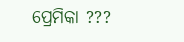ପ୍ରେମିକା ???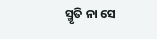ସ୍ମୃତି ନା ସେ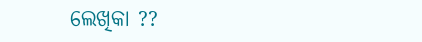ଲେଖିକା ??